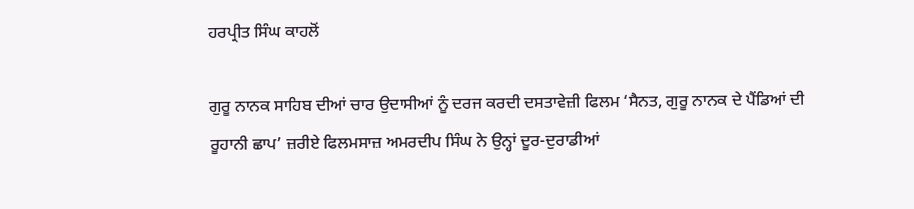ਹਰਪ੍ਰੀਤ ਸਿੰਘ ਕਾਹਲੋਂ

ਗੁਰੂ ਨਾਨਕ ਸਾਹਿਬ ਦੀਆਂ ਚਾਰ ਉਦਾਸੀਆਂ ਨੂੰ ਦਰਜ ਕਰਦੀ ਦਸਤਾਵੇਜ਼ੀ ਫਿਲਮ ‘ਸੈਨਤ, ਗੁਰੂ ਨਾਨਕ ਦੇ ਪੈਂਡਿਆਂ ਦੀ ਰੂਹਾਨੀ ਛਾਪ’ ਜ਼ਰੀਏ ਫਿਲਮਸਾਜ਼ ਅਮਰਦੀਪ ਸਿੰਘ ਨੇ ਉਨ੍ਹਾਂ ਦੂਰ-ਦੁਰਾਡੀਆਂ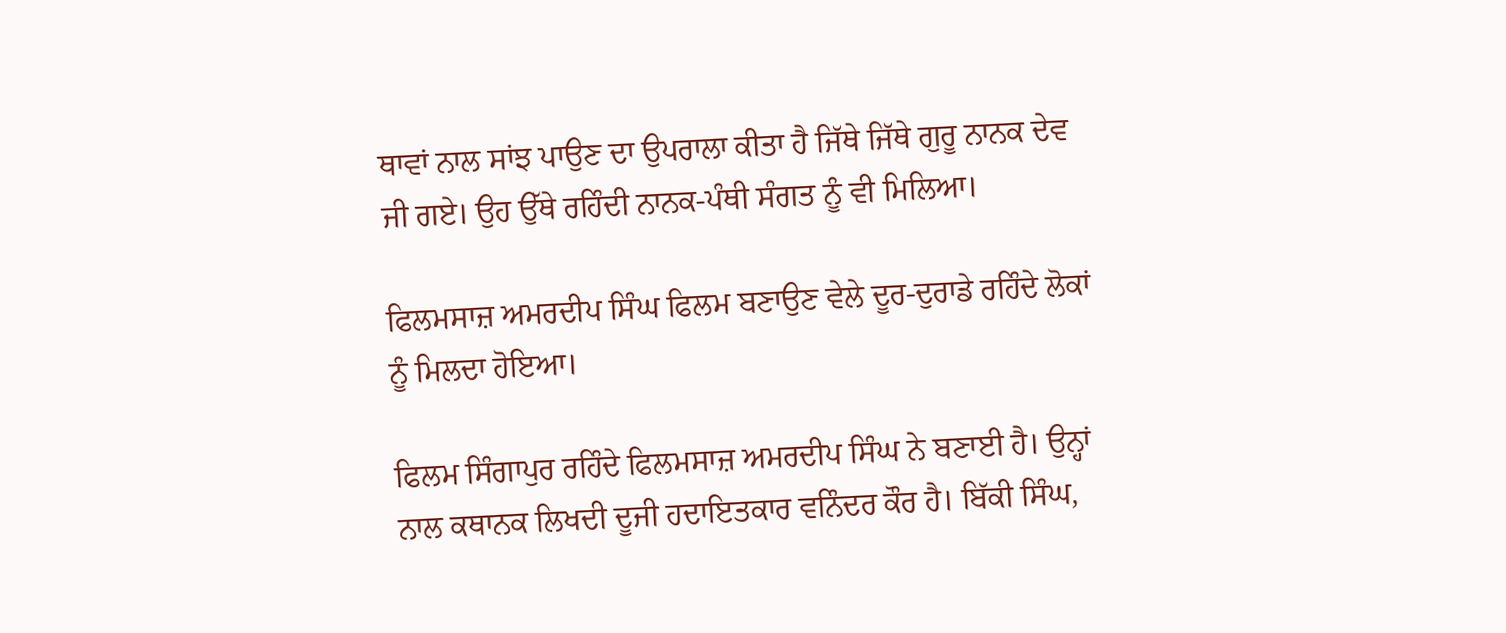ਥਾਵਾਂ ਨਾਲ ਸਾਂਝ ਪਾਉਣ ਦਾ ਉਪਰਾਲਾ ਕੀਤਾ ਹੈ ਜਿੱਥੇ ਜਿੱਥੇ ਗੁਰੂ ਨਾਨਕ ਦੇਵ ਜੀ ਗਏ। ਉਹ ਉੱਥੇ ਰਹਿੰਦੀ ਨਾਨਕ-ਪੰਥੀ ਸੰਗਤ ਨੂੰ ਵੀ ਮਿਲਿਆ।

ਫਿਲਮਸਾਜ਼ ਅਮਰਦੀਪ ਸਿੰਘ ਫਿਲਮ ਬਣਾਉਣ ਵੇਲੇ ਦੂਰ-ਦੁਰਾਡੇ ਰਹਿੰਦੇ ਲੋਕਾਂ ਨੂੰ ਮਿਲਦਾ ਹੋਇਆ।

ਫਿਲਮ ਸਿੰਗਾਪੁਰ ਰਹਿੰਦੇ ਫਿਲਮਸਾਜ਼ ਅਮਰਦੀਪ ਸਿੰਘ ਨੇ ਬਣਾਈ ਹੈ। ਉਨ੍ਹਾਂ ਨਾਲ ਕਥਾਨਕ ਲਿਖਦੀ ਦੂਜੀ ਹਦਾਇਤਕਾਰ ਵਨਿੰਦਰ ਕੌਰ ਹੈ। ਬਿੱਕੀ ਸਿੰਘ,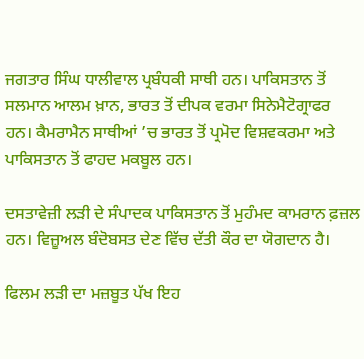ਜਗਤਾਰ ਸਿੰਘ ਧਾਲੀਵਾਲ ਪ੍ਰਬੰਧਕੀ ਸਾਥੀ ਹਨ। ਪਾਕਿਸਤਾਨ ਤੋਂ ਸਲਮਾਨ ਆਲਮ ਖ਼ਾਨ, ਭਾਰਤ ਤੋਂ ਦੀਪਕ ਵਰਮਾ ਸਿਨੇਮੈਟੋਗ੍ਰਾਫਰ ਹਨ। ਕੈਮਰਾਮੈਨ ਸਾਥੀਆਂ ’ਚ ਭਾਰਤ ਤੋਂ ਪ੍ਰਮੋਦ ਵਿਸ਼ਵਕਰਮਾ ਅਤੇ ਪਾਕਿਸਤਾਨ ਤੋਂ ਫਾਹਦ ਮਕਬੂਲ ਹਨ।

ਦਸਤਾਵੇਜ਼ੀ ਲੜੀ ਦੇ ਸੰਪਾਦਕ ਪਾਕਿਸਤਾਨ ਤੋਂ ਮੁਹੰਮਦ ਕਾਮਰਾਨ ਫ਼ਜ਼ਲ ਹਨ। ਵਿਜ਼ੂਅਲ ਬੰਦੋਬਸਤ ਦੇਣ ਵਿੱਚ ਦੱਤੀ ਕੌਰ ਦਾ ਯੋਗਦਾਨ ਹੈ।

ਫਿਲਮ ਲੜੀ ਦਾ ਮਜ਼ਬੂਤ ਪੱਖ ਇਹ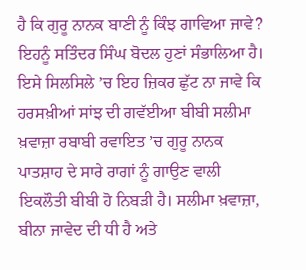ਹੈ ਕਿ ਗੁਰੂ ਨਾਨਕ ਬਾਣੀ ਨੂੰ ਕਿੰਝ ਗਾਵਿਆ ਜਾਵੇ? ਇਹਨੂੰ ਸਤਿੰਦਰ ਸਿੰਘ ਬੋਦਲ ਹੁਣਾਂ ਸੰਭਾਲਿਆ ਹੈ। ਇਸੇ ਸਿਲਸਿਲੇ ’ਚ ਇਹ ਜ਼ਿਕਰ ਛੁੱਟ ਨਾ ਜਾਵੇ ਕਿ ਹਰਸਖ਼ੀਆਂ ਸਾਂਝ ਦੀ ਗਵੱਈਆ ਬੀਬੀ ਸਲੀਮਾ ਖ਼ਵਾਜ਼ਾ ਰਬਾਬੀ ਰਵਾਇਤ ’ਚ ਗੁਰੂ ਨਾਨਕ ਪਾਤਸ਼ਾਹ ਦੇ ਸਾਰੇ ਰਾਗਾਂ ਨੂੰ ਗਾਉਣ ਵਾਲੀ ਇਕਲੌਤੀ ਬੀਬੀ ਹੋ ਨਿਬੜੀ ਹੈ। ਸਲੀਮਾ ਖ਼ਵਾਜ਼ਾ, ਬੀਨਾ ਜਾਵੇਦ ਦੀ ਧੀ ਹੈ ਅਤੇ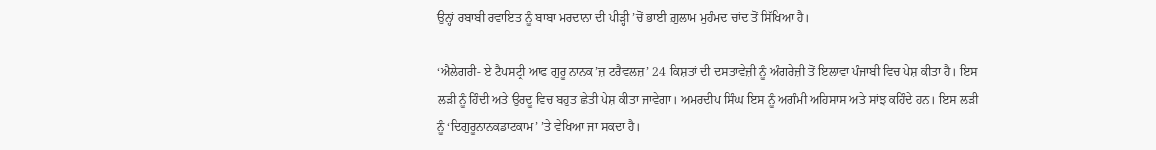ਉਨ੍ਹਾਂ ਰਬਾਬੀ ਰਵਾਇਤ ਨੂੰ ਬਾਬਾ ਮਰਦਾਨਾ ਦੀ ਪੀੜ੍ਹੀ ’ਚੋਂ ਭਾਈ ਗ਼ੁਲਾਮ ਮੁਹੰਮਦ ਚਾਂਦ ਤੋਂ ਸਿੱਖਿਆ ਹੈ।

‘ਐਲੇਗਰੀ- ਏ ਟੈਪਸਟ੍ਰੀ ਆਫ ਗੁਰੂ ਨਾਨਕ’ਜ਼ ਟਰੈਵਲਜ਼’ 24 ਕਿਸ਼ਤਾਂ ਦੀ ਦਸਤਾਵੇਜ਼ੀ ਨੂੰ ਅੰਗਰੇਜ਼ੀ ਤੋਂ ਇਲਾਵਾ ਪੰਜਾਬੀ ਵਿਚ ਪੇਸ਼ ਕੀਤਾ ਹੈ। ਇਸ ਲੜੀ ਨੂੰ ਹਿੰਦੀ ਅਤੇ ਉਰਦੂ ਵਿਚ ਬਹੁਤ ਛੇਤੀ ਪੇਸ਼ ਕੀਤਾ ਜਾਵੇਗਾ। ਅਮਰਦੀਪ ਸਿੰਘ ਇਸ ਨੂੰ ਅਗੰਮੀ ਅਹਿਸਾਸ ਅਤੇ ਸਾਂਝ ਕਹਿੰਦੇ ਹਨ। ਇਸ ਲੜੀ ਨੂੰ ‘ਦਿਗੁਰੂਨਾਨਕਡਾਟਕਾਮ’ ’ਤੇ ਵੇਖਿਆ ਜਾ ਸਕਦਾ ਹੈ।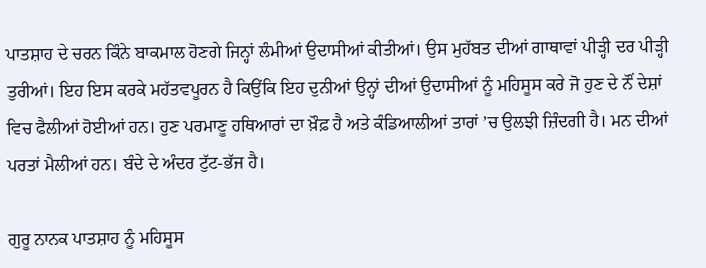ਪਾਤਸ਼ਾਹ ਦੇ ਚਰਨ ਕਿੰਨੇ ਬਾਕਮਾਲ ਹੋਣਗੇ ਜਿਨ੍ਹਾਂ ਲੰਮੀਆਂ ਉਦਾਸੀਆਂ ਕੀਤੀਆਂ। ਉਸ ਮੁਹੱਬਤ ਦੀਆਂ ਗਾਥਾਵਾਂ ਪੀੜ੍ਹੀ ਦਰ ਪੀੜ੍ਹੀ ਤੁਰੀਆਂ। ਇਹ ਇਸ ਕਰਕੇ ਮਹੱਤਵਪੂਰਨ ਹੈ ਕਿਉਂਕਿ ਇਹ ਦੁਨੀਆਂ ਉਨ੍ਹਾਂ ਦੀਆਂ ਉਦਾਸੀਆਂ ਨੂੰ ਮਹਿਸੂਸ ਕਰੇ ਜੋ ਹੁਣ ਦੇ ਨੌਂ ਦੇਸ਼ਾਂ ਵਿਚ ਫੈਲੀਆਂ ਹੋਈਆਂ ਹਨ। ਹੁਣ ਪਰਮਾਣੂ ਹਥਿਆਰਾਂ ਦਾ ਖ਼ੌਫ਼ ਹੈ ਅਤੇ ਕੰਡਿਆਲੀਆਂ ਤਾਰਾਂ ’ਚ ਉਲਝੀ ਜ਼ਿੰਦਗੀ ਹੈ। ਮਨ ਦੀਆਂ ਪਰਤਾਂ ਮੈਲੀਆਂ ਹਨ। ਬੰਦੇ ਦੇ ਅੰਦਰ ਟੁੱਟ-ਭੱਜ ਹੈ।

ਗੁਰੂ ਨਾਨਕ ਪਾਤਸ਼ਾਹ ਨੂੰ ਮਹਿਸੂਸ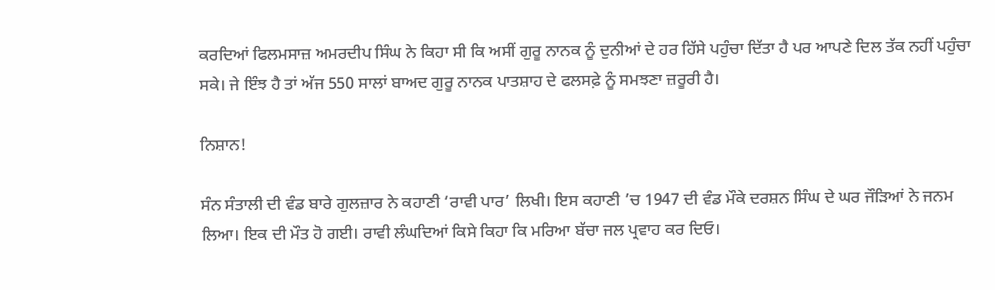ਕਰਦਿਆਂ ਫਿਲਮਸਾਜ਼ ਅਮਰਦੀਪ ਸਿੰਘ ਨੇ ਕਿਹਾ ਸੀ ਕਿ ਅਸੀਂ ਗੁਰੂ ਨਾਨਕ ਨੂੰ ਦੁਨੀਆਂ ਦੇ ਹਰ ਹਿੱਸੇ ਪਹੁੰਚਾ ਦਿੱਤਾ ਹੈ ਪਰ ਆਪਣੇ ਦਿਲ ਤੱਕ ਨਹੀਂ ਪਹੁੰਚਾ ਸਕੇ। ਜੇ ਇੰਝ ਹੈ ਤਾਂ ਅੱਜ 550 ਸਾਲਾਂ ਬਾਅਦ ਗੁਰੂ ਨਾਨਕ ਪਾਤਸ਼ਾਹ ਦੇ ਫਲਸਫ਼ੇ ਨੂੰ ਸਮਝਣਾ ਜ਼ਰੂਰੀ ਹੈ।

ਨਿਸ਼ਾਨ!

ਸੰਨ ਸੰਤਾਲੀ ਦੀ ਵੰਡ ਬਾਰੇ ਗੁਲਜ਼ਾਰ ਨੇ ਕਹਾਣੀ ‘ਰਾਵੀ ਪਾਰ’ ਲਿਖੀ। ਇਸ ਕਹਾਣੀ ’ਚ 1947 ਦੀ ਵੰਡ ਮੌਕੇ ਦਰਸ਼ਨ ਸਿੰਘ ਦੇ ਘਰ ਜੌੜਿਆਂ ਨੇ ਜਨਮ ਲਿਆ। ਇਕ ਦੀ ਮੌਤ ਹੋ ਗਈ। ਰਾਵੀ ਲੰਘਦਿਆਂ ਕਿਸੇ ਕਿਹਾ ਕਿ ਮਰਿਆ ਬੱਚਾ ਜਲ ਪ੍ਰਵਾਹ ਕਰ ਦਿਓ।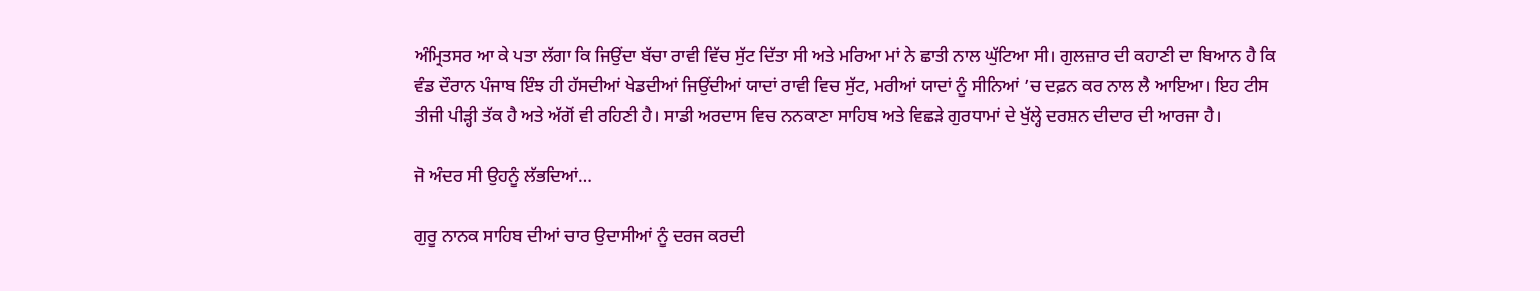ਅੰਮ੍ਰਿਤਸਰ ਆ ਕੇ ਪਤਾ ਲੱਗਾ ਕਿ ਜਿਉਂਦਾ ਬੱਚਾ ਰਾਵੀ ਵਿੱਚ ਸੁੱਟ ਦਿੱਤਾ ਸੀ ਅਤੇ ਮਰਿਆ ਮਾਂ ਨੇ ਛਾਤੀ ਨਾਲ ਘੁੱਟਿਆ ਸੀ। ਗੁਲਜ਼ਾਰ ਦੀ ਕਹਾਣੀ ਦਾ ਬਿਆਨ ਹੈ ਕਿ ਵੰਡ ਦੌਰਾਨ ਪੰਜਾਬ ਇੰਝ ਹੀ ਹੱਸਦੀਆਂ ਖੇਡਦੀਆਂ ਜਿਉਂਦੀਆਂ ਯਾਦਾਂ ਰਾਵੀ ਵਿਚ ਸੁੱਟ, ਮਰੀਆਂ ਯਾਦਾਂ ਨੂੰ ਸੀਨਿਆਂ ’ਚ ਦਫ਼ਨ ਕਰ ਨਾਲ ਲੈ ਆਇਆ। ਇਹ ਟੀਸ ਤੀਜੀ ਪੀੜ੍ਹੀ ਤੱਕ ਹੈ ਅਤੇ ਅੱਗੋਂ ਵੀ ਰਹਿਣੀ ਹੈ। ਸਾਡੀ ਅਰਦਾਸ ਵਿਚ ਨਨਕਾਣਾ ਸਾਹਿਬ ਅਤੇ ਵਿਛੜੇ ਗੁਰਧਾਮਾਂ ਦੇ ਖੁੱਲ੍ਹੇ ਦਰਸ਼ਨ ਦੀਦਾਰ ਦੀ ਆਰਜਾ ਹੈ।

ਜੋ ਅੰਦਰ ਸੀ ਉਹਨੂੰ ਲੱਭਦਿਆਂ…

ਗੁਰੂ ਨਾਨਕ ਸਾਹਿਬ ਦੀਆਂ ਚਾਰ ਉਦਾਸੀਆਂ ਨੂੰ ਦਰਜ ਕਰਦੀ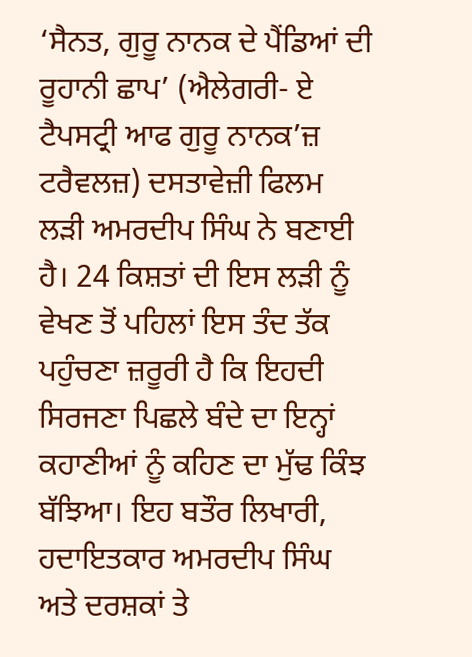‘ਸੈਨਤ, ਗੁਰੂ ਨਾਨਕ ਦੇ ਪੈਂਡਿਆਂ ਦੀ ਰੂਹਾਨੀ ਛਾਪ’ (ਐਲੇਗਰੀ- ਏ ਟੈਪਸਟ੍ਰੀ ਆਫ ਗੁਰੂ ਨਾਨਕ’ਜ਼ ਟਰੈਵਲਜ਼) ਦਸਤਾਵੇਜ਼ੀ ਫਿਲਮ ਲੜੀ ਅਮਰਦੀਪ ਸਿੰਘ ਨੇ ਬਣਾਈ ਹੈ। 24 ਕਿਸ਼ਤਾਂ ਦੀ ਇਸ ਲੜੀ ਨੂੰ ਵੇਖਣ ਤੋਂ ਪਹਿਲਾਂ ਇਸ ਤੰਦ ਤੱਕ ਪਹੁੰਚਣਾ ਜ਼ਰੂਰੀ ਹੈ ਕਿ ਇਹਦੀ ਸਿਰਜਣਾ ਪਿਛਲੇ ਬੰਦੇ ਦਾ ਇਨ੍ਹਾਂ ਕਹਾਣੀਆਂ ਨੂੰ ਕਹਿਣ ਦਾ ਮੁੱਢ ਕਿੰਝ ਬੱਝਿਆ। ਇਹ ਬਤੌਰ ਲਿਖਾਰੀ, ਹਦਾਇਤਕਾਰ ਅਮਰਦੀਪ ਸਿੰਘ ਅਤੇ ਦਰਸ਼ਕਾਂ ਤੇ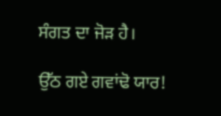ਸੰਗਤ ਦਾ ਜੋੜ ਹੈ।

ਉੱਠ ਗਏ ਗਵਾਂਢੋ ਯਾਰ!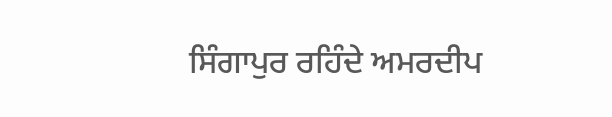ਸਿੰਗਾਪੁਰ ਰਹਿੰਦੇ ਅਮਰਦੀਪ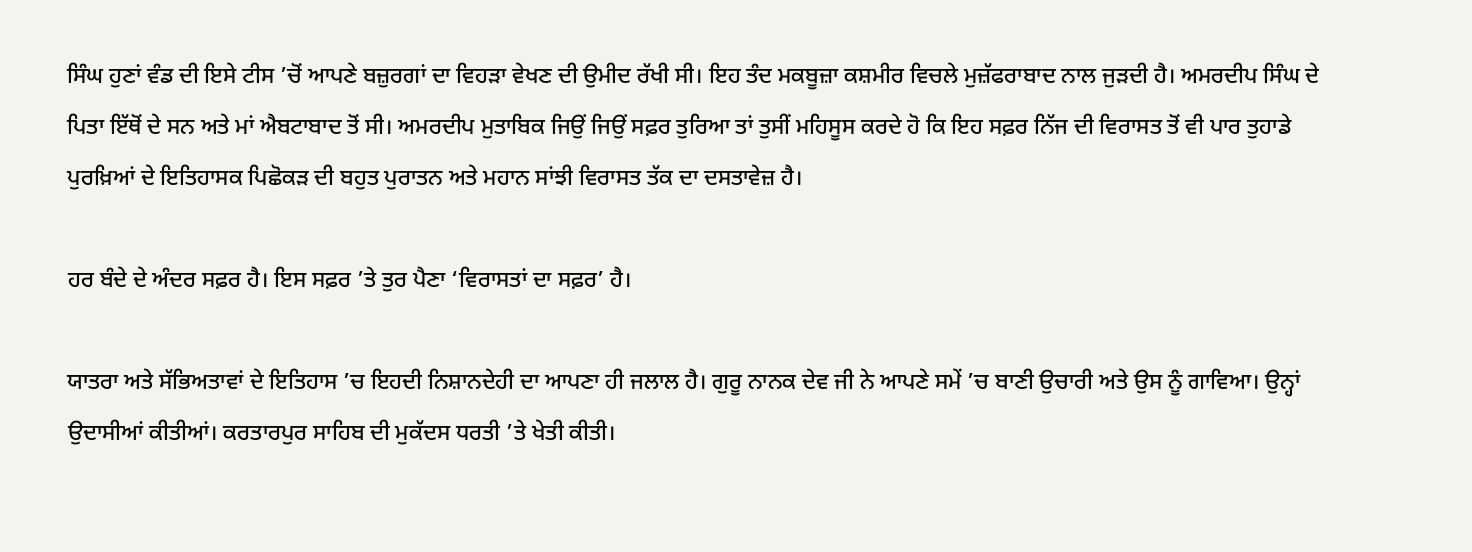ਸਿੰਘ ਹੁਣਾਂ ਵੰਡ ਦੀ ਇਸੇ ਟੀਸ ’ਚੋਂ ਆਪਣੇ ਬਜ਼ੁਰਗਾਂ ਦਾ ਵਿਹੜਾ ਵੇਖਣ ਦੀ ਉਮੀਦ ਰੱਖੀ ਸੀ। ਇਹ ਤੰਦ ਮਕਬੂਜ਼ਾ ਕਸ਼ਮੀਰ ਵਿਚਲੇ ਮੁਜ਼ੱਫਰਾਬਾਦ ਨਾਲ ਜੁੜਦੀ ਹੈ। ਅਮਰਦੀਪ ਸਿੰਘ ਦੇ ਪਿਤਾ ਇੱਥੋਂ ਦੇ ਸਨ ਅਤੇ ਮਾਂ ਐਬਟਾਬਾਦ ਤੋਂ ਸੀ। ਅਮਰਦੀਪ ਮੁਤਾਬਿਕ ਜਿਉਂ ਜਿਉਂ ਸਫ਼ਰ ਤੁਰਿਆ ਤਾਂ ਤੁਸੀਂ ਮਹਿਸੂਸ ਕਰਦੇ ਹੋ ਕਿ ਇਹ ਸਫ਼ਰ ਨਿੱਜ ਦੀ ਵਿਰਾਸਤ ਤੋਂ ਵੀ ਪਾਰ ਤੁਹਾਡੇ ਪੁਰਖ਼ਿਆਂ ਦੇ ਇਤਿਹਾਸਕ ਪਿਛੋਕੜ ਦੀ ਬਹੁਤ ਪੁਰਾਤਨ ਅਤੇ ਮਹਾਨ ਸਾਂਝੀ ਵਿਰਾਸਤ ਤੱਕ ਦਾ ਦਸਤਾਵੇਜ਼ ਹੈ।

ਹਰ ਬੰਦੇ ਦੇ ਅੰਦਰ ਸਫ਼ਰ ਹੈ। ਇਸ ਸਫ਼ਰ ’ਤੇ ਤੁਰ ਪੈਣਾ ‘ਵਿਰਾਸਤਾਂ ਦਾ ਸਫ਼ਰ’ ਹੈ।

ਯਾਤਰਾ ਅਤੇ ਸੱਭਿਅਤਾਵਾਂ ਦੇ ਇਤਿਹਾਸ ’ਚ ਇਹਦੀ ਨਿਸ਼ਾਨਦੇਹੀ ਦਾ ਆਪਣਾ ਹੀ ਜਲਾਲ ਹੈ। ਗੁਰੂ ਨਾਨਕ ਦੇਵ ਜੀ ਨੇ ਆਪਣੇ ਸਮੇਂ ’ਚ ਬਾਣੀ ਉਚਾਰੀ ਅਤੇ ਉਸ ਨੂੰ ਗਾਵਿਆ। ਉਨ੍ਹਾਂ ਉਦਾਸੀਆਂ ਕੀਤੀਆਂ। ਕਰਤਾਰਪੁਰ ਸਾਹਿਬ ਦੀ ਮੁਕੱਦਸ ਧਰਤੀ ’ਤੇ ਖੇਤੀ ਕੀਤੀ।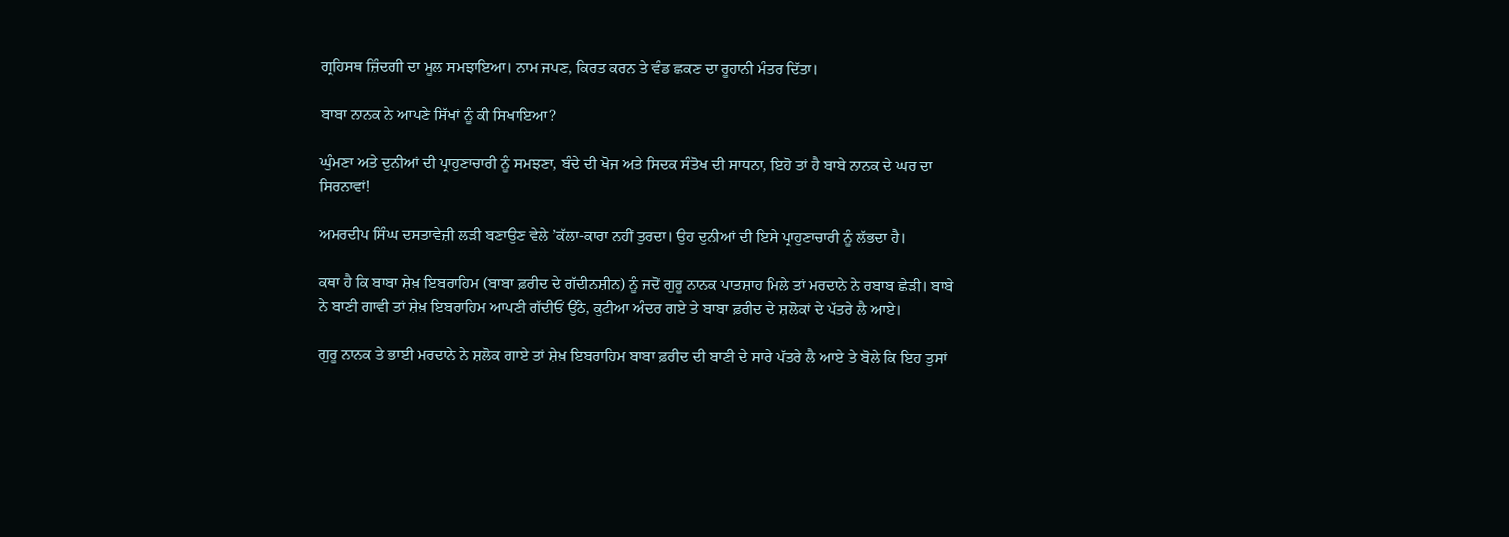ਗ੍ਰਹਿਸਥ ਜ਼ਿੰਦਗੀ ਦਾ ਮੂਲ ਸਮਝਾਇਆ। ਨਾਮ ਜਪਣ, ਕਿਰਤ ਕਰਨ ਤੇ ਵੰਡ ਛਕਣ ਦਾ ਰੂਹਾਨੀ ਮੰਤਰ ਦਿੱਤਾ।

ਬਾਬਾ ਨਾਨਕ ਨੇ ਆਪਣੇ ਸਿੱਖਾਂ ਨੂੰ ਕੀ ਸਿਖਾਇਆ?

ਘੁੰਮਣਾ ਅਤੇ ਦੁਨੀਆਂ ਦੀ ਪ੍ਰਾਹੁਣਾਚਾਰੀ ਨੂੰ ਸਮਝਣਾ, ਬੰਦੇ ਦੀ ਖੋਜ ਅਤੇ ਸਿਦਕ ਸੰਤੋਖ ਦੀ ਸਾਧਨਾ, ਇਹੋ ਤਾਂ ਹੈ ਬਾਬੇ ਨਾਨਕ ਦੇ ਘਰ ਦਾ ਸਿਰਨਾਵਾਂ!

ਅਮਰਦੀਪ ਸਿੰਘ ਦਸਤਾਵੇਜ਼ੀ ਲੜੀ ਬਣਾਉਣ ਵੇਲੇ ’ਕੱਲਾ-ਕਾਰਾ ਨਹੀਂ ਤੁਰਦਾ। ਉਹ ਦੁਨੀਆਂ ਦੀ ਇਸੇ ਪ੍ਰਾਹੁਣਾਚਾਰੀ ਨੂੰ ਲੱਭਦਾ ਹੈ।

ਕਥਾ ਹੈ ਕਿ ਬਾਬਾ ਸ਼ੇਖ਼ ਇਬਰਾਹਿਮ (ਬਾਬਾ ਫ਼ਰੀਦ ਦੇ ਗੱਦੀਨਸ਼ੀਨ) ਨੂੰ ਜਦੋਂ ਗੁਰੂ ਨਾਨਕ ਪਾਤਸ਼ਾਹ ਮਿਲੇ ਤਾਂ ਮਰਦਾਨੇ ਨੇ ਰਬਾਬ ਛੇੜੀ। ਬਾਬੇ ਨੇ ਬਾਣੀ ਗਾਵੀ ਤਾਂ ਸ਼ੇਖ਼ ਇਬਰਾਹਿਮ ਆਪਣੀ ਗੱਦੀਓਂ ਉੱਠੇ, ਕੁਟੀਆ ਅੰਦਰ ਗਏ ਤੇ ਬਾਬਾ ਫ਼ਰੀਦ ਦੇ ਸ਼ਲੋਕਾਂ ਦੇ ਪੱਤਰੇ ਲੈ ਆਏ।

ਗੁਰੂ ਨਾਨਕ ਤੇ ਭਾਈ ਮਰਦਾਨੇ ਨੇ ਸ਼ਲੋਕ ਗਾਏ ਤਾਂ ਸ਼ੇਖ਼ ਇਬਰਾਹਿਮ ਬਾਬਾ ਫ਼ਰੀਦ ਦੀ ਬਾਣੀ ਦੇ ਸਾਰੇ ਪੱਤਰੇ ਲੈ ਆਏ ਤੇ ਬੋਲੇ ਕਿ ਇਹ ਤੁਸਾਂ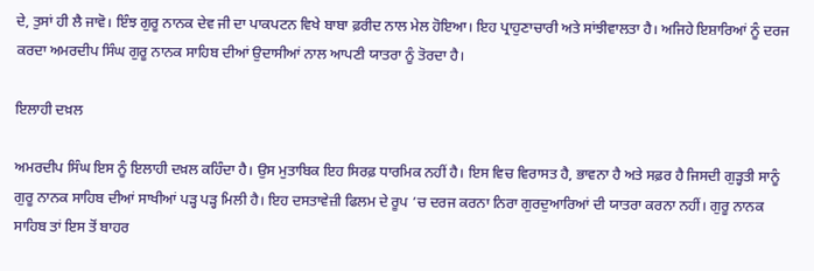ਦੇ, ਤੁਸਾਂ ਹੀ ਲੈ ਜਾਵੋ। ਇੰਝ ਗੁਰੂ ਨਾਨਕ ਦੇਵ ਜੀ ਦਾ ਪਾਕਪਟਨ ਵਿਖੇ ਬਾਬਾ ਫ਼ਰੀਦ ਨਾਲ ਮੇਲ ਹੋਇਆ। ਇਹ ਪ੍ਰਾਹੁਣਾਚਾਰੀ ਅਤੇ ਸਾਂਝੀਵਾਲਤਾ ਹੈ। ਅਜਿਹੇ ਇਸ਼ਾਰਿਆਂ ਨੂੰ ਦਰਜ ਕਰਦਾ ਅਮਰਦੀਪ ਸਿੰਘ ਗੁਰੂ ਨਾਨਕ ਸਾਹਿਬ ਦੀਆਂ ਉਦਾਸੀਆਂ ਨਾਲ ਆਪਣੀ ਯਾਤਰਾ ਨੂੰ ਤੋਰਦਾ ਹੈ।

ਇਲਾਹੀ ਦਖ਼ਲ

ਅਮਰਦੀਪ ਸਿੰਘ ਇਸ ਨੂੰ ਇਲਾਹੀ ਦਖ਼ਲ ਕਹਿੰਦਾ ਹੈ। ਉਸ ਮੁਤਾਬਿਕ ਇਹ ਸਿਰਫ਼ ਧਾਰਮਿਕ ਨਹੀਂ ਹੈ। ਇਸ ਵਿਚ ਵਿਰਾਸਤ ਹੈ, ਭਾਵਨਾ ਹੈ ਅਤੇ ਸਫ਼ਰ ਹੈ ਜਿਸਦੀ ਗੁੜ੍ਹਤੀ ਸਾਨੂੰ ਗੁਰੂ ਨਾਨਕ ਸਾਹਿਬ ਦੀਆਂ ਸਾਖੀਆਂ ਪੜ੍ਹ ਪੜ੍ਹ ਮਿਲੀ ਹੈ। ਇਹ ਦਸਤਾਵੇਜ਼ੀ ਫਿਲਮ ਦੇ ਰੂਪ ’ਚ ਦਰਜ ਕਰਨਾ ਨਿਰਾ ਗੁਰਦੁਆਰਿਆਂ ਦੀ ਯਾਤਰਾ ਕਰਨਾ ਨਹੀਂ। ਗੁਰੂ ਨਾਨਕ ਸਾਹਿਬ ਤਾਂ ਇਸ ਤੋਂ ਬਾਹਰ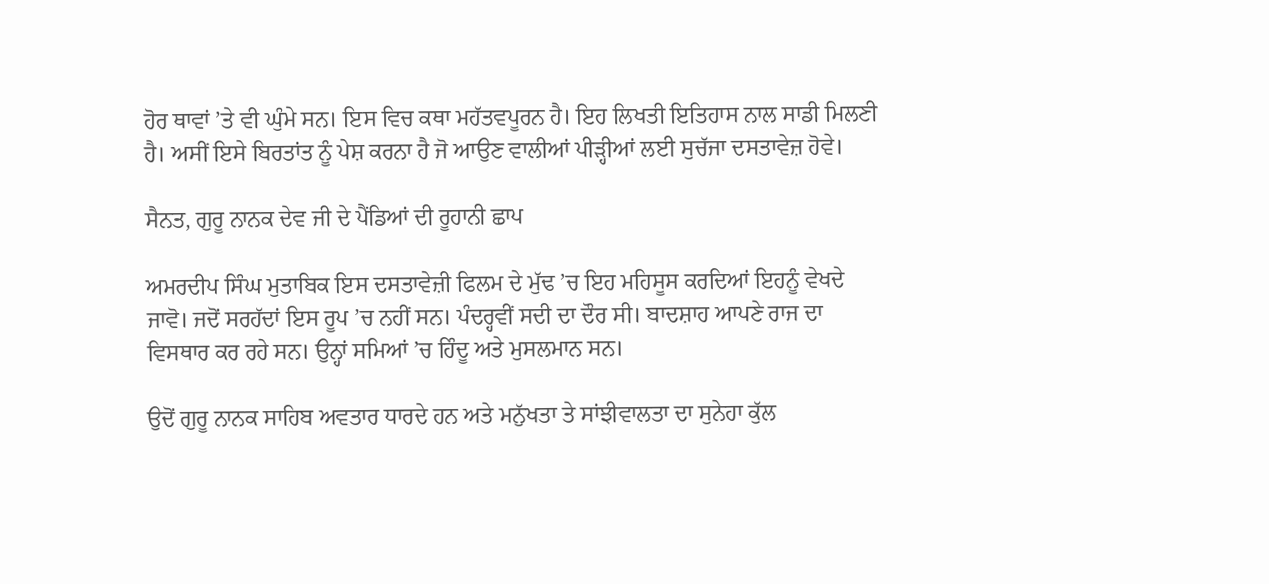ਹੋਰ ਥਾਵਾਂ ’ਤੇ ਵੀ ਘੁੰਮੇ ਸਨ। ਇਸ ਵਿਚ ਕਥਾ ਮਹੱਤਵਪੂਰਨ ਹੈ। ਇਹ ਲਿਖਤੀ ਇਤਿਹਾਸ ਨਾਲ ਸਾਡੀ ਮਿਲਣੀ ਹੈ। ਅਸੀਂ ਇਸੇ ਬਿਰਤਾਂਤ ਨੂੰ ਪੇਸ਼ ਕਰਨਾ ਹੈ ਜੋ ਆਉਣ ਵਾਲੀਆਂ ਪੀੜ੍ਹੀਆਂ ਲਈ ਸੁਚੱਜਾ ਦਸਤਾਵੇਜ਼ ਹੋਵੇ।

ਸੈਨਤ, ਗੁਰੂ ਨਾਨਕ ਦੇਵ ਜੀ ਦੇ ਪੈਂਡਿਆਂ ਦੀ ਰੂਹਾਨੀ ਛਾਪ

ਅਮਰਦੀਪ ਸਿੰਘ ਮੁਤਾਬਿਕ ਇਸ ਦਸਤਾਵੇਜ਼ੀ ਫਿਲਮ ਦੇ ਮੁੱਢ ’ਚ ਇਹ ਮਹਿਸੂਸ ਕਰਦਿਆਂ ਇਹਨੂੰ ਵੇਖਦੇ ਜਾਵੋ। ਜਦੋਂ ਸਰਹੱਦਾਂ ਇਸ ਰੂਪ ’ਚ ਨਹੀਂ ਸਨ। ਪੰਦਰ੍ਹਵੀਂ ਸਦੀ ਦਾ ਦੌਰ ਸੀ। ਬਾਦਸ਼ਾਹ ਆਪਣੇ ਰਾਜ ਦਾ ਵਿਸਥਾਰ ਕਰ ਰਹੇ ਸਨ। ਉਨ੍ਹਾਂ ਸਮਿਆਂ ’ਚ ਹਿੰਦੂ ਅਤੇ ਮੁਸਲਮਾਨ ਸਨ।

ਉਦੋਂ ਗੁਰੂ ਨਾਨਕ ਸਾਹਿਬ ਅਵਤਾਰ ਧਾਰਦੇ ਹਨ ਅਤੇ ਮਨੁੱਖਤਾ ਤੇ ਸਾਂਝੀਵਾਲਤਾ ਦਾ ਸੁਨੇਹਾ ਕੁੱਲ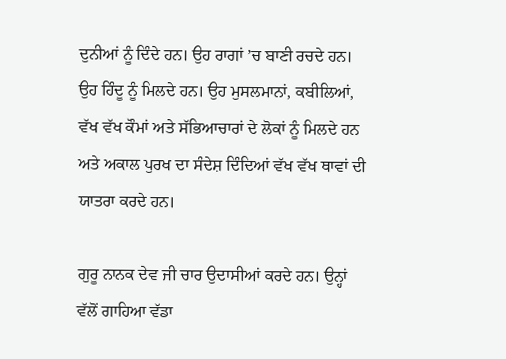ਦੁਨੀਆਂ ਨੂੰ ਦਿੰਦੇ ਹਨ। ਉਹ ਰਾਗਾਂ ’ਚ ਬਾਣੀ ਰਚਦੇ ਹਨ। ਉਹ ਹਿੰਦੂ ਨੂੰ ਮਿਲਦੇ ਹਨ। ਉਹ ਮੁਸਲਮਾਨਾਂ, ਕਬੀਲਿਆਂ, ਵੱਖ ਵੱਖ ਕੌਮਾਂ ਅਤੇ ਸੱਭਿਆਚਾਰਾਂ ਦੇ ਲੋਕਾਂ ਨੂੰ ਮਿਲਦੇ ਹਨ ਅਤੇ ਅਕਾਲ ਪੁਰਖ ਦਾ ਸੰਦੇਸ਼ ਦਿੰਦਿਆਂ ਵੱਖ ਵੱਖ ਥਾਵਾਂ ਦੀ ਯਾਤਰਾ ਕਰਦੇ ਹਨ।

ਗੁਰੂ ਨਾਨਕ ਦੇਵ ਜੀ ਚਾਰ ਉਦਾਸੀਆਂ ਕਰਦੇ ਹਨ। ਉਨ੍ਹਾਂ ਵੱਲੋਂ ਗਾਹਿਆ ਵੱਡਾ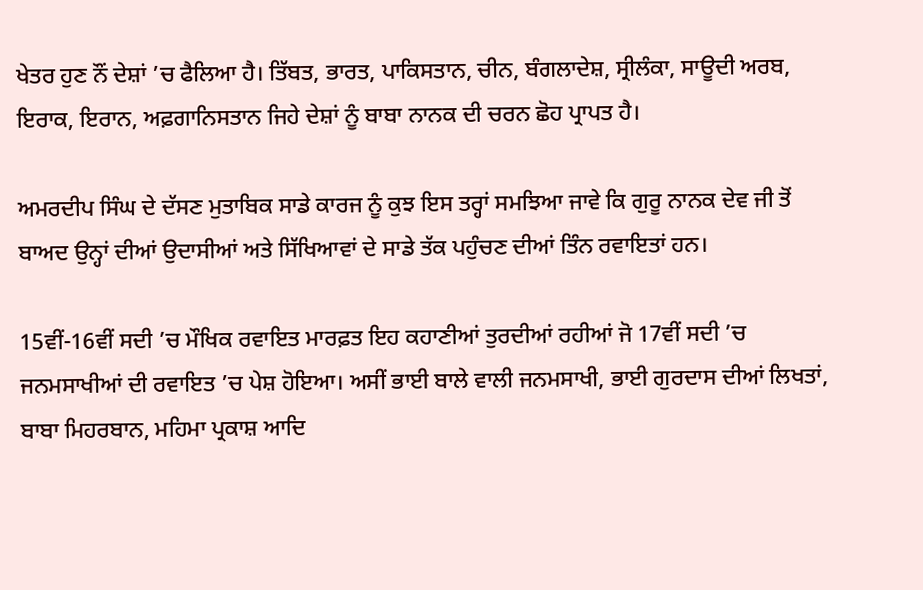ਖੇਤਰ ਹੁਣ ਨੌਂ ਦੇਸ਼ਾਂ ’ਚ ਫੈਲਿਆ ਹੈ। ਤਿੱਬਤ, ਭਾਰਤ, ਪਾਕਿਸਤਾਨ, ਚੀਨ, ਬੰਗਲਾਦੇਸ਼, ਸ੍ਰੀਲੰਕਾ, ਸਾਊਦੀ ਅਰਬ, ਇਰਾਕ, ਇਰਾਨ, ਅਫ਼ਗਾਨਿਸਤਾਨ ਜਿਹੇ ਦੇਸ਼ਾਂ ਨੂੰ ਬਾਬਾ ਨਾਨਕ ਦੀ ਚਰਨ ਛੋਹ ਪ੍ਰਾਪਤ ਹੈ।

ਅਮਰਦੀਪ ਸਿੰਘ ਦੇ ਦੱਸਣ ਮੁਤਾਬਿਕ ਸਾਡੇ ਕਾਰਜ ਨੂੰ ਕੁਝ ਇਸ ਤਰ੍ਹਾਂ ਸਮਝਿਆ ਜਾਵੇ ਕਿ ਗੁਰੂ ਨਾਨਕ ਦੇਵ ਜੀ ਤੋਂ ਬਾਅਦ ਉਨ੍ਹਾਂ ਦੀਆਂ ਉਦਾਸੀਆਂ ਅਤੇ ਸਿੱਖਿਆਵਾਂ ਦੇ ਸਾਡੇ ਤੱਕ ਪਹੁੰਚਣ ਦੀਆਂ ਤਿੰਨ ਰਵਾਇਤਾਂ ਹਨ।

15ਵੀਂ-16ਵੀਂ ਸਦੀ ’ਚ ਮੌਖਿਕ ਰਵਾਇਤ ਮਾਰਫ਼ਤ ਇਹ ਕਹਾਣੀਆਂ ਤੁਰਦੀਆਂ ਰਹੀਆਂ ਜੋ 17ਵੀਂ ਸਦੀ ’ਚ ਜਨਮਸਾਖੀਆਂ ਦੀ ਰਵਾਇਤ ’ਚ ਪੇਸ਼ ਹੋਇਆ। ਅਸੀਂ ਭਾਈ ਬਾਲੇ ਵਾਲੀ ਜਨਮਸਾਖੀ, ਭਾਈ ਗੁਰਦਾਸ ਦੀਆਂ ਲਿਖਤਾਂ, ਬਾਬਾ ਮਿਹਰਬਾਨ, ਮਹਿਮਾ ਪ੍ਰਕਾਸ਼ ਆਦਿ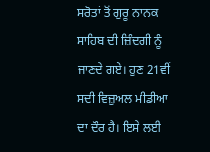ਸਰੋਤਾਂ ਤੋਂ ਗੁਰੂ ਨਾਨਕ ਸਾਹਿਬ ਦੀ ਜ਼ਿੰਦਗੀ ਨੂੰ ਜਾਣਦੇ ਗਏ। ਹੁਣ 21ਵੀਂ ਸਦੀ ਵਿਜ਼ੁਅਲ ਮੀਡੀਆ ਦਾ ਦੌਰ ਹੈ। ਇਸੇ ਲਈ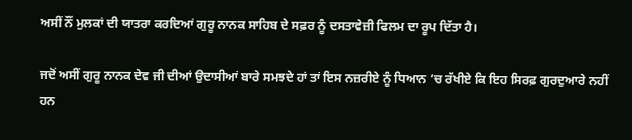ਅਸੀਂ ਨੌਂ ਮੁਲਕਾਂ ਦੀ ਯਾਤਰਾ ਕਰਦਿਆਂ ਗੁਰੂ ਨਾਨਕ ਸਾਹਿਬ ਦੇ ਸਫ਼ਰ ਨੂੰ ਦਸਤਾਵੇਜ਼ੀ ਫਿਲਮ ਦਾ ਰੂਪ ਦਿੱਤਾ ਹੈ।

ਜਦੋਂ ਅਸੀਂ ਗੁਰੂ ਨਾਨਕ ਦੇਵ ਜੀ ਦੀਆਂ ਉਦਾਸੀਆਂ ਬਾਰੇ ਸਮਝਦੇ ਹਾਂ ਤਾਂ ਇਸ ਨਜ਼ਰੀਏ ਨੂੰ ਧਿਆਨ ’ਚ ਰੱਖੀਏ ਕਿ ਇਹ ਸਿਰਫ਼ ਗੁਰਦੁਆਰੇ ਨਹੀਂ ਹਨ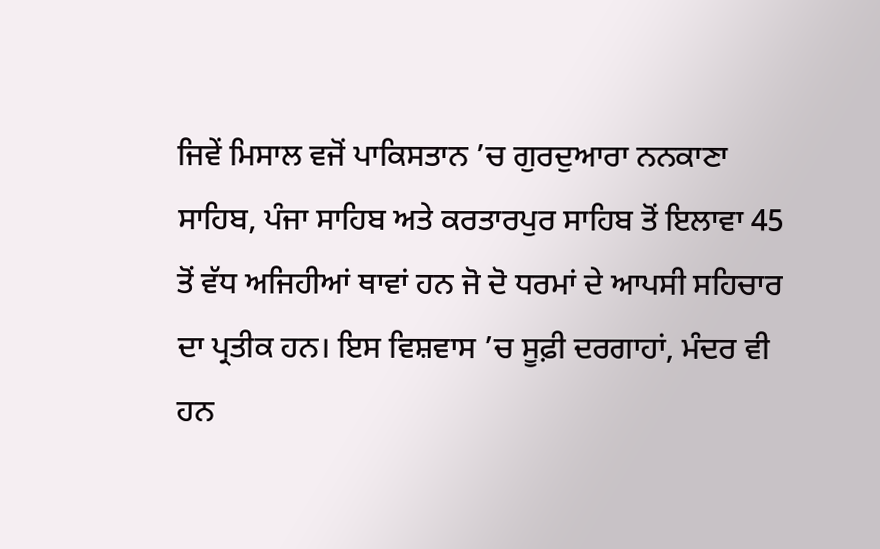ਜਿਵੇਂ ਮਿਸਾਲ ਵਜੋਂ ਪਾਕਿਸਤਾਨ ’ਚ ਗੁਰਦੁਆਰਾ ਨਨਕਾਣਾ ਸਾਹਿਬ, ਪੰਜਾ ਸਾਹਿਬ ਅਤੇ ਕਰਤਾਰਪੁਰ ਸਾਹਿਬ ਤੋਂ ਇਲਾਵਾ 45 ਤੋਂ ਵੱਧ ਅਜਿਹੀਆਂ ਥਾਵਾਂ ਹਨ ਜੋ ਦੋ ਧਰਮਾਂ ਦੇ ਆਪਸੀ ਸਹਿਚਾਰ ਦਾ ਪ੍ਰਤੀਕ ਹਨ। ਇਸ ਵਿਸ਼ਵਾਸ ’ਚ ਸੂਫ਼ੀ ਦਰਗਾਹਾਂ, ਮੰਦਰ ਵੀ ਹਨ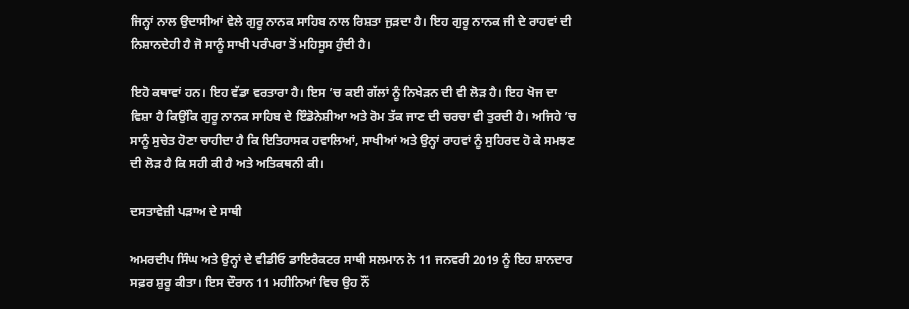ਜਿਨ੍ਹਾਂ ਨਾਲ ਉਦਾਸੀਆਂ ਵੇਲੇ ਗੁਰੂ ਨਾਨਕ ਸਾਹਿਬ ਨਾਲ ਰਿਸ਼ਤਾ ਜੁੜਦਾ ਹੈ। ਇਹ ਗੁਰੂ ਨਾਨਕ ਜੀ ਦੇ ਰਾਹਵਾਂ ਦੀ ਨਿਸ਼ਾਨਦੇਹੀ ਹੈ ਜੋ ਸਾਨੂੰ ਸਾਖੀ ਪਰੰਪਰਾ ਤੋਂ ਮਹਿਸੂਸ ਹੁੰਦੀ ਹੈ।

ਇਹੋ ਕਥਾਵਾਂ ਹਨ। ਇਹ ਵੱਡਾ ਵਰਤਾਰਾ ਹੈ। ਇਸ ’ਚ ਕਈ ਗੱਲਾਂ ਨੂੰ ਨਿਖੇੜਨ ਦੀ ਵੀ ਲੋੜ ਹੈ। ਇਹ ਖੋਜ ਦਾ ਵਿਸ਼ਾ ਹੈ ਕਿਉਂਕਿ ਗੁਰੂ ਨਾਨਕ ਸਾਹਿਬ ਦੇ ਇੰਡੋਨੇਸ਼ੀਆ ਅਤੇ ਰੋਮ ਤੱਕ ਜਾਣ ਦੀ ਚਰਚਾ ਵੀ ਤੁਰਦੀ ਹੈ। ਅਜਿਹੇ ’ਚ ਸਾਨੂੰ ਸੁਚੇਤ ਹੋਣਾ ਚਾਹੀਦਾ ਹੈ ਕਿ ਇਤਿਹਾਸਕ ਹਵਾਲਿਆਂ, ਸਾਖੀਆਂ ਅਤੇ ਉਨ੍ਹਾਂ ਰਾਹਵਾਂ ਨੂੰ ਸੁਹਿਰਦ ਹੋ ਕੇ ਸਮਝਣ ਦੀ ਲੋੜ ਹੈ ਕਿ ਸਹੀ ਕੀ ਹੈ ਅਤੇ ਅਤਿਕਥਨੀ ਕੀ।

ਦਸਤਾਵੇਜ਼ੀ ਪੜਾਅ ਦੇ ਸਾਥੀ

ਅਮਰਦੀਪ ਸਿੰਘ ਅਤੇ ਉਨ੍ਹਾਂ ਦੇ ਵੀਡੀਓ ਡਾਇਰੈਕਟਰ ਸਾਥੀ ਸਲਮਾਨ ਨੇ 11 ਜਨਵਰੀ 2019 ਨੂੰ ਇਹ ਸ਼ਾਨਦਾਰ ਸਫ਼ਰ ਸ਼ੁਰੂ ਕੀਤਾ। ਇਸ ਦੌਰਾਨ 11 ਮਹੀਨਿਆਂ ਵਿਚ ਉਹ ਨੌਂ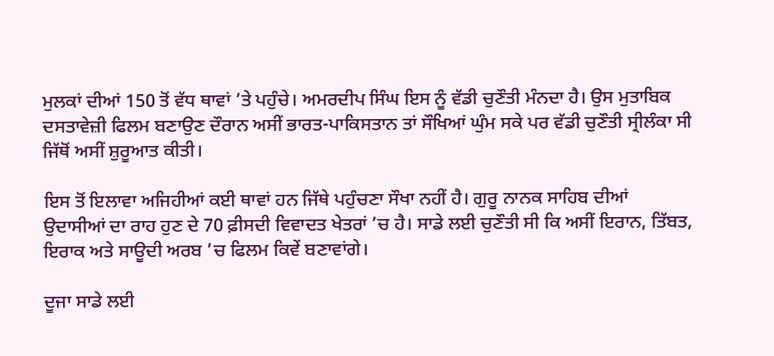ਮੁਲਕਾਂ ਦੀਆਂ 150 ਤੋਂ ਵੱਧ ਥਾਵਾਂ ’ਤੇ ਪਹੁੰਚੇ। ਅਮਰਦੀਪ ਸਿੰਘ ਇਸ ਨੂੰ ਵੱਡੀ ਚੁਣੌਤੀ ਮੰਨਦਾ ਹੈ। ਉਸ ਮੁਤਾਬਿਕ ਦਸਤਾਵੇਜ਼ੀ ਫਿਲਮ ਬਣਾਉਣ ਦੌਰਾਨ ਅਸੀਂ ਭਾਰਤ-ਪਾਕਿਸਤਾਨ ਤਾਂ ਸੌਖਿਆਂ ਘੁੰਮ ਸਕੇ ਪਰ ਵੱਡੀ ਚੁਣੌਤੀ ਸ੍ਰੀਲੰਕਾ ਸੀ ਜਿੱਥੋਂ ਅਸੀਂ ਸ਼ੁਰੂਆਤ ਕੀਤੀ।

ਇਸ ਤੋਂ ਇਲਾਵਾ ਅਜਿਹੀਆਂ ਕਈ ਥਾਵਾਂ ਹਨ ਜਿੱਥੇ ਪਹੁੰਚਣਾ ਸੌਖਾ ਨਹੀਂ ਹੈ। ਗੁਰੂ ਨਾਨਕ ਸਾਹਿਬ ਦੀਆਂ ਉਦਾਸੀਆਂ ਦਾ ਰਾਹ ਹੁਣ ਦੇ 70 ਫ਼ੀਸਦੀ ਵਿਵਾਦਤ ਖੇਤਰਾਂ ’ਚ ਹੈ। ਸਾਡੇ ਲਈ ਚੁਣੌਤੀ ਸੀ ਕਿ ਅਸੀਂ ਇਰਾਨ, ਤਿੱਬਤ, ਇਰਾਕ ਅਤੇ ਸਾਊਦੀ ਅਰਬ ’ਚ ਫਿਲਮ ਕਿਵੇਂ ਬਣਾਵਾਂਗੇ।

ਦੂਜਾ ਸਾਡੇ ਲਈ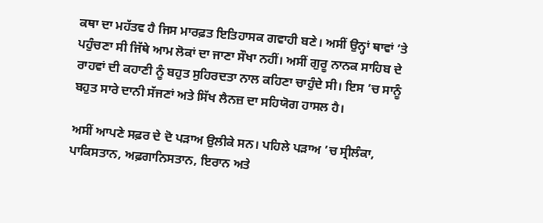ਕਥਾ ਦਾ ਮਹੱਤਵ ਹੈ ਜਿਸ ਮਾਰਫ਼ਤ ਇਤਿਹਾਸਕ ਗਵਾਹੀ ਬਣੇ। ਅਸੀਂ ਉਨ੍ਹਾਂ ਥਾਵਾਂ ’ਤੇ ਪਹੁੰਚਣਾ ਸੀ ਜਿੱਥੇ ਆਮ ਲੋਕਾਂ ਦਾ ਜਾਣਾ ਸੌਖਾ ਨਹੀਂ। ਅਸੀਂ ਗੁਰੂ ਨਾਨਕ ਸਾਹਿਬ ਦੇ ਰਾਹਵਾਂ ਦੀ ਕਹਾਣੀ ਨੂੰ ਬਹੁਤ ਸੁਹਿਰਦਤਾ ਨਾਲ ਕਹਿਣਾ ਚਾਹੁੰਦੇ ਸੀ। ਇਸ ’ਚ ਸਾਨੂੰ ਬਹੁਤ ਸਾਰੇ ਦਾਨੀ ਸੱਜਣਾਂ ਅਤੇ ਸਿੱਖ ਲੈਨਜ਼ ਦਾ ਸਹਿਯੋਗ ਹਾਸਲ ਹੈ।

ਅਸੀਂ ਆਪਣੇ ਸਫ਼ਰ ਦੇ ਦੋ ਪੜਾਅ ਉਲੀਕੇ ਸਨ। ਪਹਿਲੇ ਪੜਾਅ ’ਚ ਸ੍ਰੀਲੰਕਾ, ਪਾਕਿਸਤਾਨ, ਅਫ਼ਗਾਨਿਸਤਾਨ, ਇਰਾਨ ਅਤੇ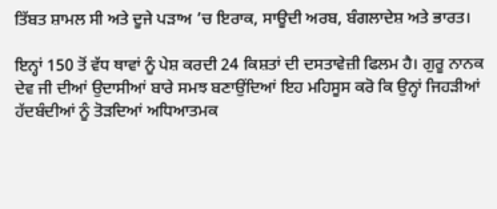ਤਿੱਬਤ ਸ਼ਾਮਲ ਸੀ ਅਤੇ ਦੂਜੇ ਪੜਾਅ ’ਚ ਇਰਾਕ, ਸਾਊਦੀ ਅਰਬ, ਬੰਗਲਾਦੇਸ਼ ਅਤੇ ਭਾਰਤ।

ਇਨ੍ਹਾਂ 150 ਤੋਂ ਵੱਧ ਥਾਵਾਂ ਨੂੰ ਪੇਸ਼ ਕਰਦੀ 24 ਕਿਸ਼ਤਾਂ ਦੀ ਦਸਤਾਵੇਜ਼ੀ ਫਿਲਮ ਹੈ। ਗੁਰੂ ਨਾਨਕ ਦੇਵ ਜੀ ਦੀਆਂ ਉਦਾਸੀਆਂ ਬਾਰੇ ਸਮਝ ਬਣਾਉਂਦਿਆਂ ਇਹ ਮਹਿਸੂਸ ਕਰੋ ਕਿ ਉਨ੍ਹਾਂ ਜਿਹੜੀਆਂ ਹੱਦਬੰਦੀਆਂ ਨੂੰ ਤੋੜਦਿਆਂ ਅਧਿਆਤਮਕ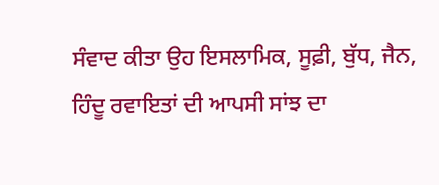ਸੰਵਾਦ ਕੀਤਾ ਉਹ ਇਸਲਾਮਿਕ, ਸੂਫ਼ੀ, ਬੁੱਧ, ਜੈਨ, ਹਿੰਦੂ ਰਵਾਇਤਾਂ ਦੀ ਆਪਸੀ ਸਾਂਝ ਦਾ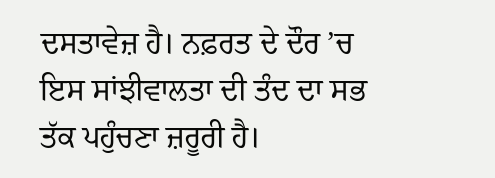ਦਸਤਾਵੇਜ਼ ਹੈ। ਨਫ਼ਰਤ ਦੇ ਦੌਰ ’ਚ ਇਸ ਸਾਂਝੀਵਾਲਤਾ ਦੀ ਤੰਦ ਦਾ ਸਭ ਤੱਕ ਪਹੁੰਚਣਾ ਜ਼ਰੂਰੀ ਹੈ।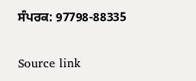ਸੰਪਰਕ: 97798-88335

Source link